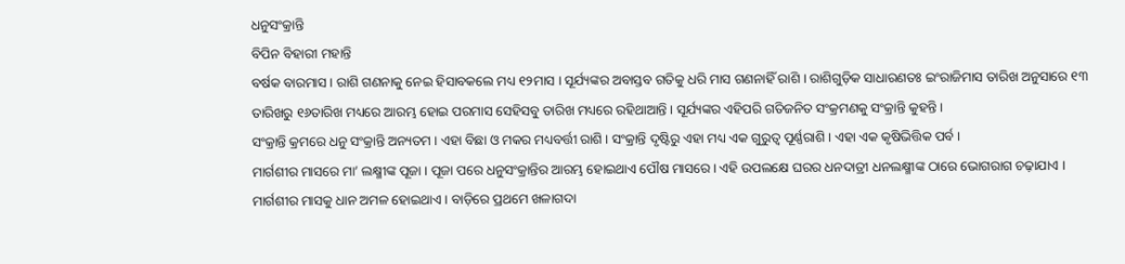ଧନୁସଂକ୍ରାନ୍ତି
ବିପିନ ବିହାରୀ ମହାନ୍ତି
ବର୍ଷକ ବାରମାସ । ରାଶି ଗଣନାକୁ ନେଇ ହିସାବକଲେ ମଧ୍ୟ ୧୨ମାସ । ସୂର୍ଯ୍ୟଙ୍କର ଅବାସ୍ତବ ଗତିକୁ ଧରି ମାସ ଗଣନାହିଁ ରାଶି । ରାଶିଗୁଡ଼ିକ ସାଧାରଣତଃ ଇଂରାଜିମାସ ତାରିଖ ଅନୁସାରେ ୧୩ ତାରିଖରୁ ୧୬ତାରିଖ ମଧ୍ୟରେ ଆରମ୍ଭ ହୋଇ ପରମାସ ସେହିସବୁ ତାରିଖ ମଧ୍ୟରେ ରହିଥାଆନ୍ତି । ସୂର୍ଯ୍ୟଙ୍କର ଏହିପରି ଗତିଜନିତ ସଂକ୍ରମଣକୁ ସଂକ୍ରାନ୍ତି କୁହନ୍ତି ।
ସଂକ୍ରାନ୍ତି କ୍ରମରେ ଧନୁ ସଂକ୍ରାନ୍ତି ଅନ୍ୟତମ । ଏହା ବିଛା ଓ ମକର ମଧ୍ୟବର୍ତ୍ତୀ ରାଶି । ସଂକ୍ରାନ୍ତି ଦୃଷ୍ଟିରୁ ଏହା ମଧ୍ୟ ଏକ ଗୁରୁତ୍ୱ ପୂର୍ଣ୍ଣରାଶି । ଏହା ଏକ କୃଷିଭିତ୍ତିକ ପର୍ବ ।
ମାର୍ଗଶୀର ମାସରେ ମା’ ଲକ୍ଷ୍ମୀଙ୍କ ପୂଜା । ପୂଜା ପରେ ଧନୁସଂକ୍ରାନ୍ତିର ଆରମ୍ଭ ହୋଇଥାଏ ପୌଷ ମାସରେ । ଏହି ଉପଲକ୍ଷେ ଘରର ଧନଦାତ୍ରୀ ଧନଲକ୍ଷ୍ମୀଙ୍କ ଠାରେ ଭୋଗରାଗ ଚଢ଼ାଯାଏ । ମାର୍ଗଶୀର ମାସକୁ ଧାନ ଅମଳ ହୋଇଥାଏ । ବାଡ଼ିରେ ପ୍ରଥମେ ଖଳାଗଦା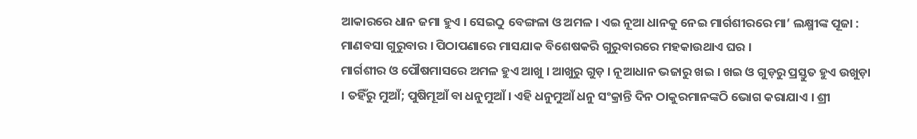ଆକାରରେ ଧାନ ଜମା ହୁଏ । ସେଇଠୁ ବେଙ୍ଗଳା ଓ ଅମଳ । ଏଇ ନୂଆ ଧାନକୁ ନେଇ ମାର୍ଗଶୀରରେ ମା’ ଲକ୍ଷ୍ମୀଙ୍କ ପୂଜା : ମାଣବସା ଗୁରୁବାର । ପିଠାପଣାରେ ମାସଯାକ ବିଶେଷକରି ଗୁରୁବାରରେ ମହକାଉଥାଏ ଘର ।
ମାର୍ଗଶୀର ଓ ପୌଷମାସରେ ଅମଳ ହୁଏ ଆଖୁ । ଆଖୁରୁ ଗୁଡ଼ । ନୂଆଧାନ ଭଜାରୁ ଖଇ । ଖଇ ଓ ଗୁଡ଼ରୁ ପ୍ରସ୍ତୁତ ହୁଏ ଉଖୁଡ଼ା । ତହିଁରୁ ମୁଆଁ; ପୁଷିମୂଆଁ ବା ଧନୁମୁଆଁ । ଏହି ଧନୁମୁଆଁ ଧନୁ ସଂକ୍ରାନ୍ତି ଦିନ ଠାକୁରମାନଙ୍କଠି ଭୋଗ କରାଯାଏ । ଶ୍ରୀ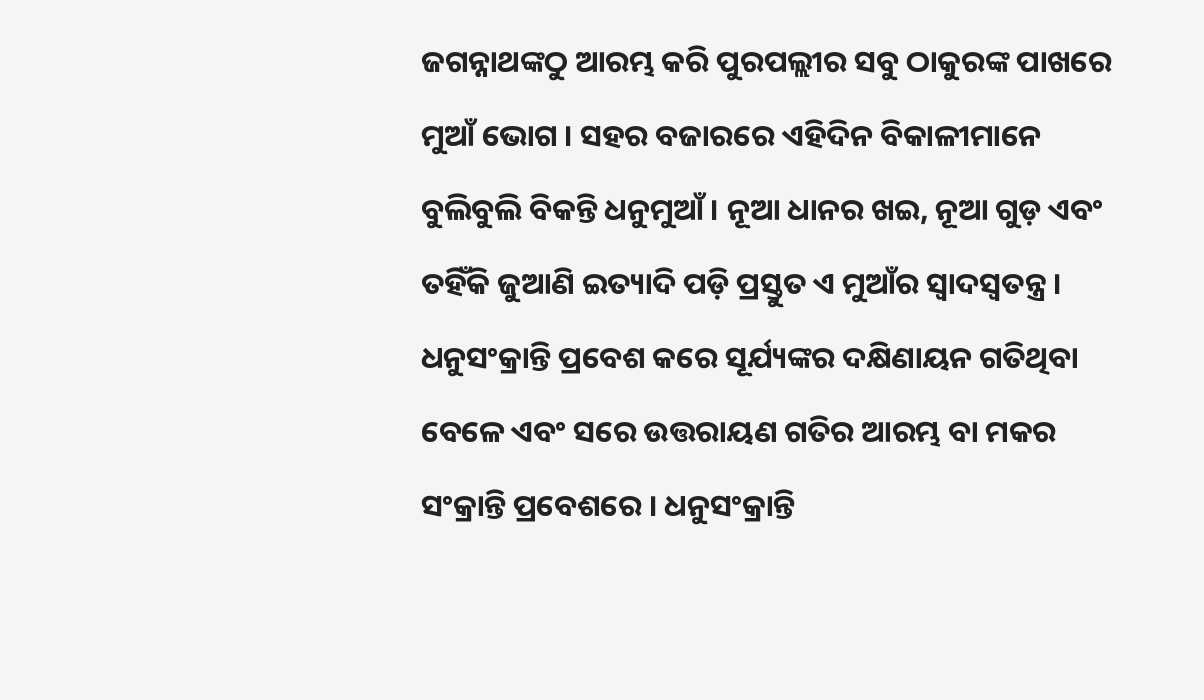ଜଗନ୍ନାଥଙ୍କଠୁ ଆରମ୍ଭ କରି ପୁରପଲ୍ଲୀର ସବୁ ଠାକୁରଙ୍କ ପାଖରେ ମୁଆଁ ଭୋଗ । ସହର ବଜାରରେ ଏହିଦିନ ବିକାଳୀମାନେ ବୁଲିବୁଲି ବିକନ୍ତି ଧନୁମୁଆଁ । ନୂଆ ଧାନର ଖଇ, ନୂଆ ଗୁଡ଼ ଏବଂ ତହିଁକି ଜୁଆଣି ଇତ୍ୟାଦି ପଡ଼ି ପ୍ରସ୍ତୁତ ଏ ମୁଆଁର ସ୍ୱାଦସ୍ୱତନ୍ତ୍ର ।
ଧନୁସଂକ୍ରାନ୍ତି ପ୍ରବେଶ କରେ ସୂର୍ଯ୍ୟଙ୍କର ଦକ୍ଷିଣାୟନ ଗତିଥିବା ବେଳେ ଏବଂ ସରେ ଉତ୍ତରାୟଣ ଗତିର ଆରମ୍ଭ ବା ମକର ସଂକ୍ରାନ୍ତି ପ୍ରବେଶରେ । ଧନୁସଂକ୍ରାନ୍ତି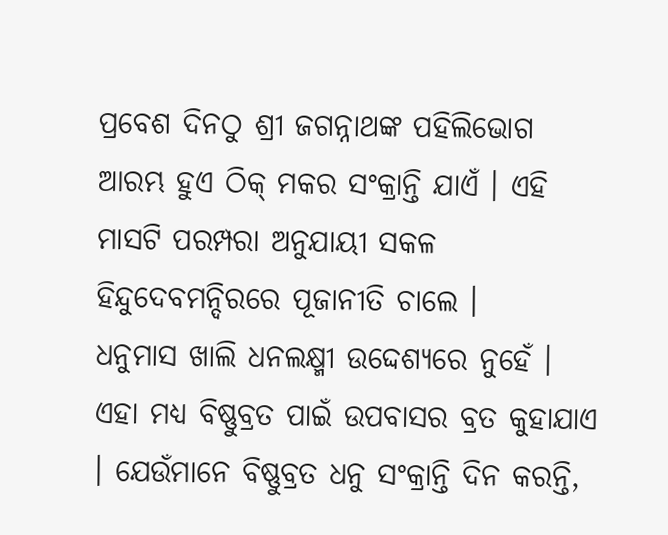ପ୍ରବେଶ ଦିନଠୁ ଶ୍ରୀ ଜଗନ୍ନାଥଙ୍କ ପହିଲିଭୋଗ ଆରମ୍ଭ ହୁଏ ଠିକ୍ ମକର ସଂକ୍ରାନ୍ତି ଯାଏଁ । ଏହି ମାସଟି ପରମ୍ପରା ଅନୁଯାୟୀ ସକଳ ହିନ୍ଦୁଦେବମନ୍ଦିରରେ ପୂଜାନୀତି ଚାଲେ ।
ଧନୁମାସ ଖାଲି ଧନଲକ୍ଷ୍ମୀ ଉଦ୍ଦେଶ୍ୟରେ ନୁହେଁ । ଏହା ମଧ୍ୟ ବିଷ୍ଣୁବ୍ରତ ପାଇଁ ଉପବାସର ବ୍ରତ କୁହାଯାଏ । ଯେଉଁମାନେ ବିଷ୍ଣୁବ୍ରତ ଧନୁ ସଂକ୍ରାନ୍ତି ଦିନ କରନ୍ତି,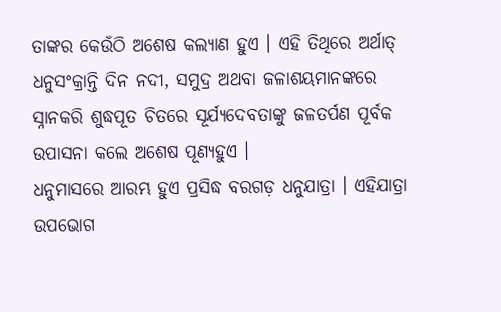ତାଙ୍କର କେଉଁଠି ଅଶେଷ କଲ୍ୟାଣ ହୁଏ । ଏହି ତିଥିରେ ଅର୍ଥାତ୍ ଧନୁସଂକ୍ରାନ୍ତି ଦିନ ନଦୀ, ସମୁଦ୍ର ଅଥବା ଜଳାଶୟମାନଙ୍କରେ ସ୍ନାନକରି ଶୁଦ୍ଧପୂତ ଚିତରେ ସୂର୍ଯ୍ୟଦେବତାଙ୍କୁ ଜଳତର୍ପଣ ପୂର୍ବକ ଉପାସନା କଲେ ଅଶେଷ ପୂଣ୍ୟହୁଏ ।
ଧନୁମାସରେ ଆରମ୍ଭ ହୁଏ ପ୍ରସିଦ୍ଧ ବରଗଡ଼ ଧନୁଯାତ୍ରା । ଏହିଯାତ୍ରା ଉପଭୋଗ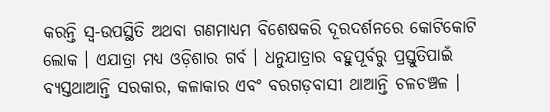କରନ୍ତି ସ୍ୱ-ଉପସ୍ଥିତି ଅଥବା ଗଣମାଧ୍ୟମ ବିଶେଷକରି ଦୂରଦର୍ଶନରେ କୋଟିକୋଟି ଲୋକ । ଏଯାତ୍ରା ମଧ୍ୟ ଓଡ଼ିଶାର ଗର୍ବ । ଧନୁଯାତ୍ରାର ବହୁପୂର୍ବରୁ ପ୍ରସ୍ତୁତିପାଇଁ ବ୍ୟସ୍ତଥାଆନ୍ତି ସରକାର, କଳାକାର ଏବଂ ବରଗଡ଼ବାସୀ ଥାଆନ୍ତି ଚଳଚଞ୍ଚଳ ।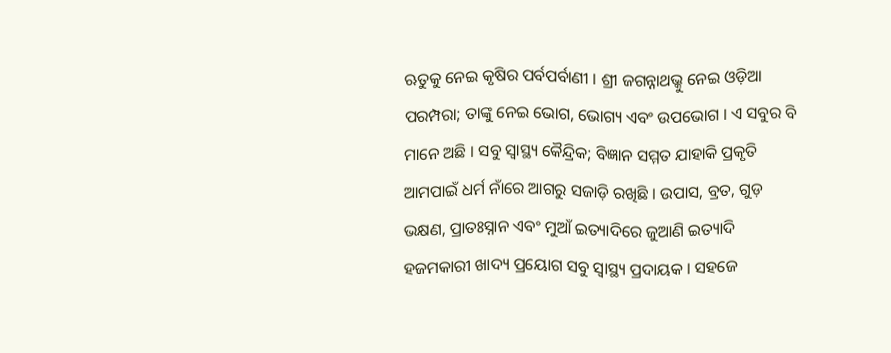ଋତୁକୁ ନେଇ କୃଷିର ପର୍ବପର୍ବାଣୀ । ଶ୍ରୀ ଜଗନ୍ନାଥଭ୍କୁ ନେଇ ଓଡ଼ିଆ ପରମ୍ପରା; ତାଙ୍କୁ ନେଇ ଭୋଗ, ଭୋଗ୍ୟ ଏବଂ ଉପଭୋଗ । ଏ ସବୁର ବି ମାନେ ଅଛି । ସବୁ ସ୍ୱାସ୍ଥ୍ୟ କୈନ୍ଦ୍ରିକ; ବିଜ୍ଞାନ ସମ୍ମତ ଯାହାକି ପ୍ରକୃତି ଆମପାଇଁ ଧର୍ମ ନାଁରେ ଆଗରୁ ସଜାଡ଼ି ରଖିଛି । ଉପାସ, ବ୍ରତ, ଗୁଡ଼ ଭକ୍ଷଣ, ପ୍ରାତଃସ୍ନାନ ଏବଂ ମୁଆଁ ଇତ୍ୟାଦିରେ ଜୁଆଣି ଇତ୍ୟାଦି ହଜମକାରୀ ଖାଦ୍ୟ ପ୍ରୟୋଗ ସବୁ ସ୍ୱାସ୍ଥ୍ୟ ପ୍ରଦାୟକ । ସହଜେ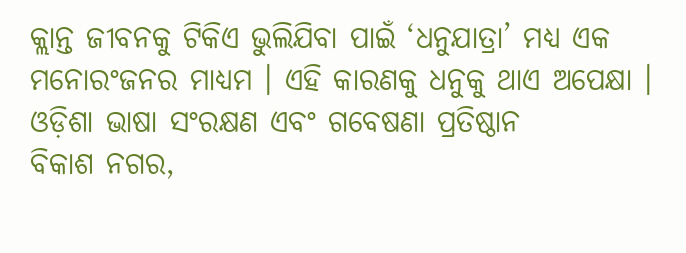କ୍ଲାନ୍ତ ଜୀବନକୁ ଟିକିଏ ଭୁଲିଯିବା ପାଇଁ ‘ଧନୁଯାତ୍ରା’ ମଧ୍ୟ ଏକ ମନୋରଂଜନର ମାଧ୍ୟମ । ଏହି କାରଣକୁ ଧନୁକୁ ଥାଏ ଅପେକ୍ଷା ।
ଓଡ଼ିଶା ଭାଷା ସଂରକ୍ଷଣ ଏବଂ ଗବେଷଣା ପ୍ରତିଷ୍ଠାନ
ବିକାଶ ନଗର,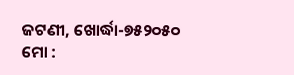ଜଟଣୀ, ଖୋର୍ଦ୍ଧା-୭୫୨୦୫୦
ମୋ :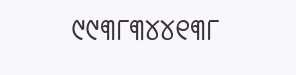୯୯୩୮୩୪୪୧୩୮